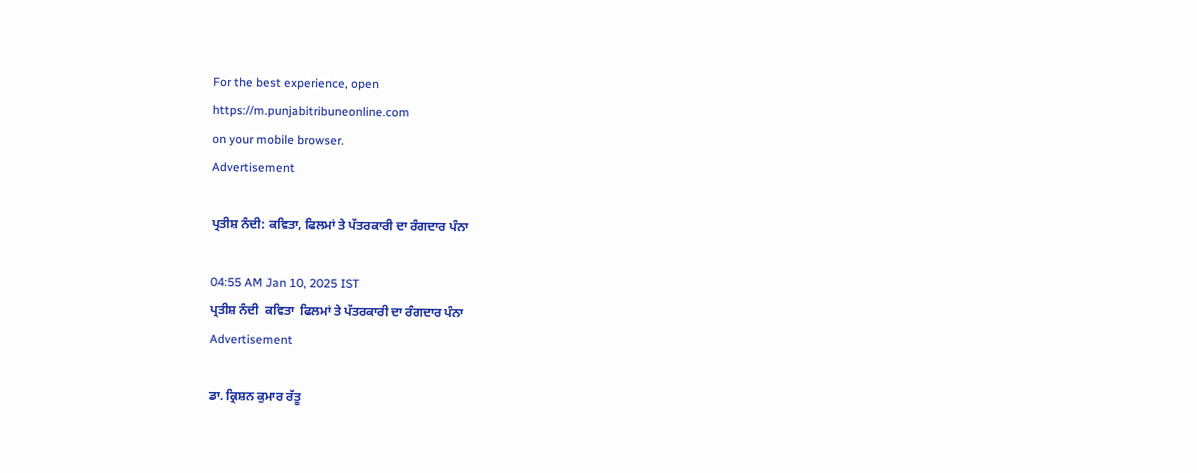For the best experience, open
https://m.punjabitribuneonline.com
on your mobile browser.
Advertisement

ਪ੍ਰਤੀਸ਼ ਨੰਦੀ: ਕਵਿਤਾ, ਫਿਲਮਾਂ ਤੇ ਪੱਤਰਕਾਰੀ ਦਾ ਰੰਗਦਾਰ ਪੰਨਾ

04:55 AM Jan 10, 2025 IST
ਪ੍ਰਤੀਸ਼ ਨੰਦੀ  ਕਵਿਤਾ  ਫਿਲਮਾਂ ਤੇ ਪੱਤਰਕਾਰੀ ਦਾ ਰੰਗਦਾਰ ਪੰਨਾ
Advertisement

ਡਾ. ਕ੍ਰਿਸ਼ਨ ਕੁਮਾਰ ਰੱਤੂ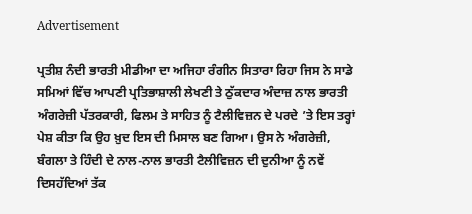Advertisement

ਪ੍ਰਤੀਸ਼ ਨੰਦੀ ਭਾਰਤੀ ਮੀਡੀਆ ਦਾ ਅਜਿਹਾ ਰੰਗੀਨ ਸਿਤਾਰਾ ਰਿਹਾ ਜਿਸ ਨੇ ਸਾਡੇ ਸਮਿਆਂ ਵਿੱਚ ਆਪਣੀ ਪ੍ਰਤਿਭਾਸ਼ਾਲੀ ਲੇਖਣੀ ਤੇ ਠੁੱਕਦਾਰ ਅੰਦਾਜ਼ ਨਾਲ ਭਾਰਤੀ ਅੰਗਰੇਜ਼ੀ ਪੱਤਰਕਾਰੀ, ਫਿਲਮ ਤੇ ਸਾਹਿਤ ਨੂੰ ਟੈਲੀਵਿਜ਼ਨ ਦੇ ਪਰਦੇ ’ਤੇ ਇਸ ਤਰ੍ਹਾਂ ਪੇਸ਼ ਕੀਤਾ ਕਿ ਉਹ ਖ਼ੁਦ ਇਸ ਦੀ ਮਿਸਾਲ ਬਣ ਗਿਆ। ਉਸ ਨੇ ਅੰਗਰੇਜ਼ੀ, ਬੰਗਲਾ ਤੇ ਹਿੰਦੀ ਦੇ ਨਾਲ-ਨਾਲ ਭਾਰਤੀ ਟੈਲੀਵਿਜ਼ਨ ਦੀ ਦੁਨੀਆ ਨੂੰ ਨਵੇਂ ਦਿਸਹੱਦਿਆਂ ਤੱਕ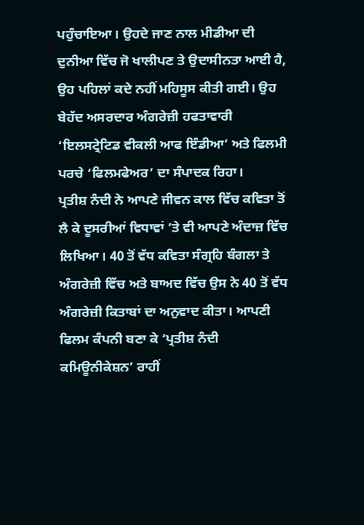ਪਹੁੰਚਾਇਆ। ਉਹਦੇ ਜਾਣ ਨਾਲ ਮੀਡੀਆ ਦੀ ਦੁਨੀਆ ਵਿੱਚ ਜੋ ਖਾਲੀਪਣ ਤੇ ਉਦਾਸੀਨਤਾ ਆਈ ਹੈ, ਉਹ ਪਹਿਲਾਂ ਕਦੇ ਨਹੀਂ ਮਹਿਸੂਸ ਕੀਤੀ ਗਈ। ਉਹ ਬੇਹੱਦ ਅਸਰਦਾਰ ਅੰਗਰੇਜ਼ੀ ਹਫਤਾਵਾਰੀ ‘ਇਲਸਟ੍ਰੇਟਿਡ ਵੀਕਲੀ ਆਫ ਇੰਡੀਆ’ ਅਤੇ ਫਿਲਮੀ ਪਰਚੇ ‘ਫਿਲਮਫੇਅਰ’ ਦਾ ਸੰਪਾਦਕ ਰਿਹਾ।
ਪ੍ਰਤੀਸ਼ ਨੰਦੀ ਨੇ ਆਪਣੇ ਜੀਵਨ ਕਾਲ ਵਿੱਚ ਕਵਿਤਾ ਤੋਂ ਲੈ ਕੇ ਦੂਸਰੀਆਂ ਵਿਧਾਵਾਂ ’ਤੇ ਵੀ ਆਪਣੇ ਅੰਦਾਜ਼ ਵਿੱਚ ਲਿਖਿਆ। 40 ਤੋਂ ਵੱਧ ਕਵਿਤਾ ਸੰਗ੍ਰਹਿ ਬੰਗਲਾ ਤੇ ਅੰਗਰੇਜ਼ੀ ਵਿੱਚ ਅਤੇ ਬਾਅਦ ਵਿੱਚ ਉਸ ਨੇ 40 ਤੋਂ ਵੱਧ ਅੰਗਰੇਜ਼ੀ ਕਿਤਾਬਾਂ ਦਾ ਅਨੁਵਾਦ ਕੀਤਾ। ਆਪਣੀ ਫਿਲਮ ਕੰਪਨੀ ਬਣਾ ਕੇ ‘ਪ੍ਰਤੀਸ਼ ਨੰਦੀ ਕਮਿਊਨੀਕੇਸ਼ਨ’ ਰਾਹੀਂ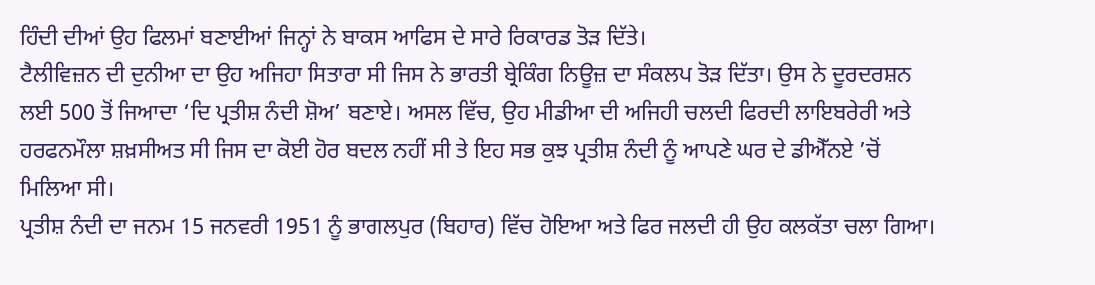ਹਿੰਦੀ ਦੀਆਂ ਉਹ ਫਿਲਮਾਂ ਬਣਾਈਆਂ ਜਿਨ੍ਹਾਂ ਨੇ ਬਾਕਸ ਆਫਿਸ ਦੇ ਸਾਰੇ ਰਿਕਾਰਡ ਤੋੜ ਦਿੱਤੇ।
ਟੈਲੀਵਿਜ਼ਨ ਦੀ ਦੁਨੀਆ ਦਾ ਉਹ ਅਜਿਹਾ ਸਿਤਾਰਾ ਸੀ ਜਿਸ ਨੇ ਭਾਰਤੀ ਬ੍ਰੇਕਿੰਗ ਨਿਊਜ਼ ਦਾ ਸੰਕਲਪ ਤੋੜ ਦਿੱਤਾ। ਉਸ ਨੇ ਦੂਰਦਰਸ਼ਨ ਲਈ 500 ਤੋਂ ਜਿਆਦਾ ‘ਦਿ ਪ੍ਰਤੀਸ਼ ਨੰਦੀ ਸ਼ੋਅ’ ਬਣਾਏ। ਅਸਲ ਵਿੱਚ, ਉਹ ਮੀਡੀਆ ਦੀ ਅਜਿਹੀ ਚਲਦੀ ਫਿਰਦੀ ਲਾਇਬਰੇਰੀ ਅਤੇ ਹਰਫਨਮੌਲਾ ਸ਼ਖ਼ਸੀਅਤ ਸੀ ਜਿਸ ਦਾ ਕੋਈ ਹੋਰ ਬਦਲ ਨਹੀਂ ਸੀ ਤੇ ਇਹ ਸਭ ਕੁਝ ਪ੍ਰਤੀਸ਼ ਨੰਦੀ ਨੂੰ ਆਪਣੇ ਘਰ ਦੇ ਡੀਐੱਨਏ ’ਚੋਂ ਮਿਲਿਆ ਸੀ।
ਪ੍ਰਤੀਸ਼ ਨੰਦੀ ਦਾ ਜਨਮ 15 ਜਨਵਰੀ 1951 ਨੂੰ ਭਾਗਲਪੁਰ (ਬਿਹਾਰ) ਵਿੱਚ ਹੋਇਆ ਅਤੇ ਫਿਰ ਜਲਦੀ ਹੀ ਉਹ ਕਲਕੱਤਾ ਚਲਾ ਗਿਆ।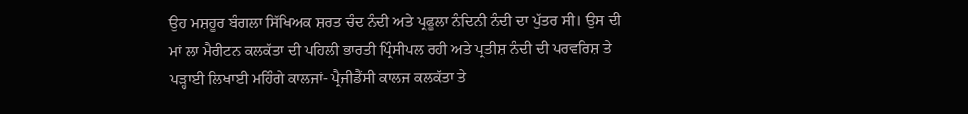ਉਹ ਮਸ਼ਹੂਰ ਬੰਗਲਾ ਸਿੱਖਿਅਕ ਸ਼ਰਤ ਚੰਦ ਨੰਦੀ ਅਤੇ ਪ੍ਰਫੂਲਾ ਨੰਦਿਨੀ ਨੰਦੀ ਦਾ ਪੁੱਤਰ ਸੀ। ਉਸ ਦੀ ਮਾਂ ਲਾ ਮੈਰੀਟਨ ਕਲਕੱਤਾ ਦੀ ਪਹਿਲੀ ਭਾਰਤੀ ਪ੍ਰਿੰਸੀਪਲ ਰਹੀ ਅਤੇ ਪ੍ਰਤੀਸ਼ ਨੰਦੀ ਦੀ ਪਰਵਰਿਸ਼ ਤੇ ਪੜ੍ਹਾਈ ਲਿਖਾਈ ਮਹਿੰਗੇ ਕਾਲਜਾਂ- ਪ੍ਰੈਜੀਡੈਂਸੀ ਕਾਲਜ ਕਲਕੱਤਾ ਤੇ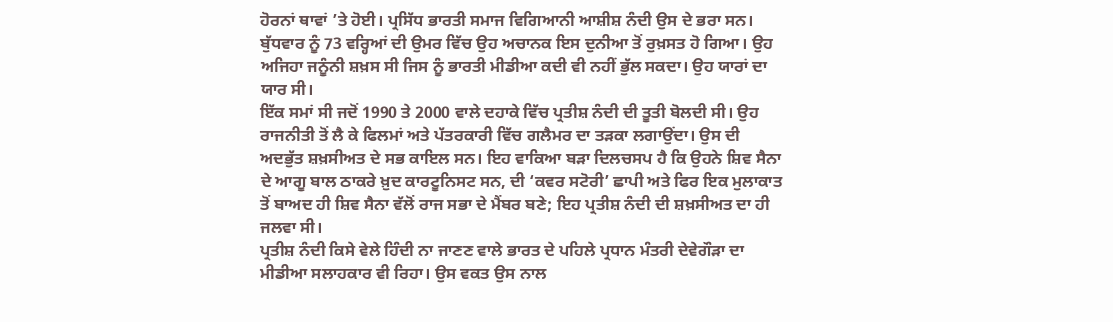ਹੋਰਨਾਂ ਥਾਵਾਂ ’ਤੇ ਹੋਈ। ਪ੍ਰਸਿੱਧ ਭਾਰਤੀ ਸਮਾਜ ਵਿਗਿਆਨੀ ਆਸ਼ੀਸ਼ ਨੰਦੀ ਉਸ ਦੇ ਭਰਾ ਸਨ। ਬੁੱਧਵਾਰ ਨੂੰ 73 ਵਰ੍ਹਿਆਂ ਦੀ ਉਮਰ ਵਿੱਚ ਉਹ ਅਚਾਨਕ ਇਸ ਦੁਨੀਆ ਤੋਂ ਰੁਖ਼ਸਤ ਹੋ ਗਿਆ। ਉਹ ਅਜਿਹਾ ਜਨੂੰਨੀ ਸ਼ਖ਼ਸ ਸੀ ਜਿਸ ਨੂੰ ਭਾਰਤੀ ਮੀਡੀਆ ਕਦੀ ਵੀ ਨਹੀਂ ਭੁੱਲ ਸਕਦਾ। ਉਹ ਯਾਰਾਂ ਦਾ ਯਾਰ ਸੀ।
ਇੱਕ ਸਮਾਂ ਸੀ ਜਦੋਂ 1990 ਤੇ 2000 ਵਾਲੇ ਦਹਾਕੇ ਵਿੱਚ ਪ੍ਰਤੀਸ਼ ਨੰਦੀ ਦੀ ਤੂਤੀ ਬੋਲਦੀ ਸੀ। ਉਹ ਰਾਜਨੀਤੀ ਤੋਂ ਲੈ ਕੇ ਫਿਲਮਾਂ ਅਤੇ ਪੱਤਰਕਾਰੀ ਵਿੱਚ ਗਲੈਮਰ ਦਾ ਤੜਕਾ ਲਗਾਉਂਦਾ। ਉਸ ਦੀ ਅਦਭੁੱਤ ਸ਼ਖ਼ਸੀਅਤ ਦੇ ਸਭ ਕਾਇਲ ਸਨ। ਇਹ ਵਾਕਿਆ ਬੜਾ ਦਿਲਚਸਪ ਹੈ ਕਿ ਉਹਨੇ ਸ਼ਿਵ ਸੈਨਾ ਦੇ ਆਗੂ ਬਾਲ ਠਾਕਰੇ ਖ਼ੁਦ ਕਾਰਟੂਨਿਸਟ ਸਨ, ਦੀ ‘ਕਵਰ ਸਟੋਰੀ’ ਛਾਪੀ ਅਤੇ ਫਿਰ ਇਕ ਮੁਲਾਕਾਤ ਤੋਂ ਬਾਅਦ ਹੀ ਸ਼ਿਵ ਸੈਨਾ ਵੱਲੋਂ ਰਾਜ ਸਭਾ ਦੇ ਮੈਂਬਰ ਬਣੇ; ਇਹ ਪ੍ਰਤੀਸ਼ ਨੰਦੀ ਦੀ ਸ਼ਖ਼ਸੀਅਤ ਦਾ ਹੀ ਜਲਵਾ ਸੀ।
ਪ੍ਰਤੀਸ਼ ਨੰਦੀ ਕਿਸੇ ਵੇਲੇ ਹਿੰਦੀ ਨਾ ਜਾਣਣ ਵਾਲੇ ਭਾਰਤ ਦੇ ਪਹਿਲੇ ਪ੍ਰਧਾਨ ਮੰਤਰੀ ਦੇਵੇਗੌੜਾ ਦਾ ਮੀਡੀਆ ਸਲਾਹਕਾਰ ਵੀ ਰਿਹਾ। ਉਸ ਵਕਤ ਉਸ ਨਾਲ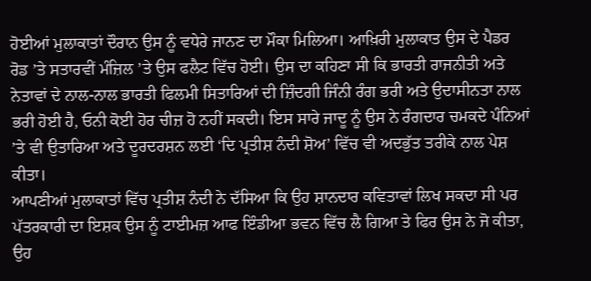ਹੋਈਆਂ ਮੁਲਾਕਾਤਾਂ ਦੌਰਾਨ ਉਸ ਨੂੰ ਵਧੇਰੇ ਜਾਨਣ ਦਾ ਮੌਕਾ ਮਿਲਿਆ। ਆਖ਼ਿਰੀ ਮੁਲਾਕਾਤ ਉਸ ਦੇ ਪੈਡਰ ਰੋਡ ’ਤੇ ਸਤਾਰਵੀਂ ਮੰਜ਼ਿਲ ’ਤੇ ਉਸ ਫਲੈਟ ਵਿੱਚ ਹੋਈ। ਉਸ ਦਾ ਕਹਿਣਾ ਸੀ ਕਿ ਭਾਰਤੀ ਰਾਜਨੀਤੀ ਅਤੇ ਨੇਤਾਵਾਂ ਦੇ ਨਾਲ-ਨਾਲ ਭਾਰਤੀ ਫਿਲਮੀ ਸਿਤਾਰਿਆਂ ਦੀ ਜ਼ਿੰਦਗੀ ਜਿੰਨੀ ਰੰਗ ਭਰੀ ਅਤੇ ਉਦਾਸੀਨਤਾ ਨਾਲ ਭਰੀ ਹੋਈ ਹੈ, ਓਨੀ ਕੋਈ ਹੋਰ ਚੀਜ਼ ਹੋ ਨਹੀਂ ਸਕਦੀ। ਇਸ ਸਾਰੇ ਜਾਦੂ ਨੂੰ ਉਸ ਨੇ ਰੰਗਦਾਰ ਚਮਕਦੇ ਪੰਨਿਆਂ ’ਤੇ ਵੀ ਉਤਾਰਿਆ ਅਤੇ ਦੂਰਦਰਸ਼ਨ ਲਈ ‘ਦਿ ਪ੍ਰਤੀਸ਼ ਨੰਦੀ ਸ਼ੋਅ’ ਵਿੱਚ ਵੀ ਅਦਭੁੱਤ ਤਰੀਕੇ ਨਾਲ ਪੇਸ਼ ਕੀਤਾ।
ਆਪਣੀਆਂ ਮੁਲਾਕਾਤਾਂ ਵਿੱਚ ਪ੍ਰਤੀਸ਼ ਨੰਦੀ ਨੇ ਦੱਸਿਆ ਕਿ ਉਹ ਸ਼ਾਨਦਾਰ ਕਵਿਤਾਵਾਂ ਲਿਖ ਸਕਦਾ ਸੀ ਪਰ ਪੱਤਰਕਾਰੀ ਦਾ ਇਸ਼ਕ ਉਸ ਨੂੰ ਟਾਈਮਜ਼ ਆਫ ਇੰਡੀਆ ਭਵਨ ਵਿੱਚ ਲੈ ਗਿਆ ਤੇ ਫਿਰ ਉਸ ਨੇ ਜੋ ਕੀਤਾ, ਉਹ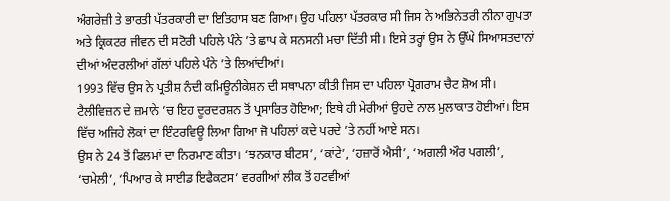ਅੰਗਰੇਜ਼ੀ ਤੇ ਭਾਰਤੀ ਪੱਤਰਕਾਰੀ ਦਾ ਇਤਿਹਾਸ ਬਣ ਗਿਆ। ਉਹ ਪਹਿਲਾ ਪੱਤਰਕਾਰ ਸੀ ਜਿਸ ਨੇ ਅਭਿਨੇਤਰੀ ਨੀਨਾ ਗੁਪਤਾ ਅਤੇ ਕ੍ਰਿਕਟਰ ਜੀਵਨ ਦੀ ਸਟੋਰੀ ਪਹਿਲੇ ਪੰਨੇ ’ਤੇ ਛਾਪ ਕੇ ਸਨਸਨੀ ਮਚਾ ਦਿੱਤੀ ਸੀ। ਇਸੇ ਤਰ੍ਹਾਂ ਉਸ ਨੇ ਉੱਘੇ ਸਿਆਸਤਦਾਨਾਂ ਦੀਆਂ ਅੰਦਰਲੀਆਂ ਗੱਲਾਂ ਪਹਿਲੇ ਪੰਨੇ ’ਤੇ ਲਿਆਂਦੀਆਂ।
1993 ਵਿੱਚ ਉਸ ਨੇ ਪ੍ਰਤੀਸ਼ ਨੰਦੀ ਕਮਿਊਨੀਕੇਸ਼ਨ ਦੀ ਸਥਾਪਨਾ ਕੀਤੀ ਜਿਸ ਦਾ ਪਹਿਲਾ ਪ੍ਰੋਗਰਾਮ ਚੈਟ ਸ਼ੋਅ ਸੀ। ਟੈਲੀਵਿਜ਼ਨ ਦੇ ਜ਼ਮਾਨੇ ’ਚ ਇਹ ਦੂਰਦਰਸ਼ਨ ਤੋਂ ਪ੍ਰਸਾਰਿਤ ਹੋਇਆ; ਇਥੇ ਹੀ ਮੇਰੀਆਂ ਉਹਦੇ ਨਾਲ ਮੁਲਾਕਾਤ ਹੋਈਆਂ। ਇਸ ਵਿੱਚ ਅਜਿਹੇ ਲੋਕਾਂ ਦਾ ਇੰਟਰਵਿਊ ਲਿਆ ਗਿਆ ਜੋ ਪਹਿਲਾਂ ਕਦੇ ਪਰਦੇ ’ਤੇ ਨਹੀਂ ਆਏ ਸਨ।
ਉਸ ਨੇ 24 ਤੋਂ ਫਿਲਮਾਂ ਦਾ ਨਿਰਮਾਣ ਕੀਤਾ। ‘ਝਨਕਾਰ ਬੀਟਸ’, ‘ਕਾਂਟੇ’, ‘ਹਜ਼ਾਰੋਂ ਐਸੀ’, ‘ਅਗਲੀ ਔਰ ਪਗਲੀ’, ‘ਚਮੇਲੀ’, ‘ਪਿਆਰ ਕੇ ਸਾਈਡ ਇਫੈਕਟਸ’ ਵਰਗੀਆਂ ਲੀਕ ਤੋਂ ਹਟਵੀਆਂ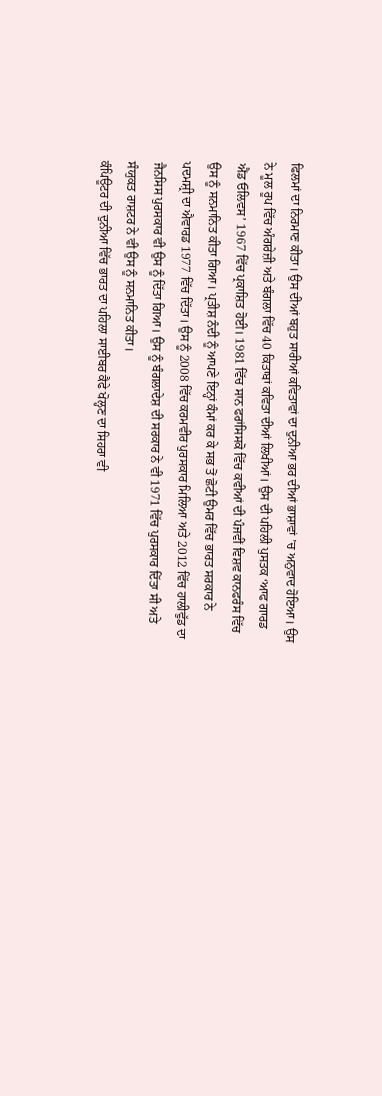ਫਿਲਮਾਂ ਦਾ ਨਿਰਮਾਣ ਕੀਤਾ। ਉਸ ਦੀਆਂ ਬਹੁਤ ਸਾਰੀਆਂ ਕਵਿਤਾਵਾਂ ਦਾ ਦੁਨੀਆ ਭਰ ਦੀਆਂ ਭਾਸ਼ਾਵਾਂ ’ਚ ਅਨੁਵਾਦ ਹੋਇਆ। ਉਸ ਨੇ ਮੂਲ ਰੂਪ ਵਿੱਚ ਅੰਗਰੇਜ਼ੀ ਅਤੇ ਬੰਗਲਾ ਵਿੱਚ 40 ਕਿਤਾਬਾਂ ਕਵਿਤਾ ਦੀਆਂ ਲਿਖੀਆਂ। ਉਸ ਦੀ ਪਹਿਲੀ ਪੁਸਤਕ ‘ਆਫ ਗਾਰਡ ਐਂਡ ਓਲਿਵਸ’ 1967 ਵਿੱਚ ਪ੍ਰਕਾਸ਼ਿਤ ਹੋਈ। 1981 ਵਿੱਚ ਸਾਨ ਫਰਾਂਸਿਸਕੋ ਵਿੱਚ ਕਵੀਆਂ ਦੀ ਪੰਜਵੀਂ ਵਿਸ਼ਵ ਕਾਨਫਰੰਸ ਵਿੱਚ ਉਸ ਨੂੰ ਸਨਮਾਨਿਤ ਕੀਤਾ ਗਿਆ। ਪ੍ਰਤੀਸ਼ ਨੰਦੀ ਨੂੰ ਆਪਣੇ ਇਨ੍ਹਾਂ ਕੰਮਾਂ ਕਰ ਕੇ ਸਭ ਤੋਂ ਛੋਟੀ ਉਮਰ ਵਿੱਚ ਭਾਰਤ ਸਰਕਾਰ ਨੇ ਪਦਮਸ਼੍ਰੀ ਦਾ ਐਵਾਰਡ 1977 ਵਿੱਚ ਦਿੱਤਾ। ਉਸ ਨੂੰ 2008 ਵਿੱਚ ਕਰਮਵੀਰ ਪੁਰਸਕਾਰ ਮਿਲਿਆ ਅਤੇ 2012 ਵਿੱਚ ਹਾਲੀਵੁੱਡ ਦਾ ਜੈਨਸਿਸ ਪੁਰਸਕਾਰ ਵੀ ਉਸ ਨੂੰ ਦਿੱਤਾ ਗਿਆ। ਉਸ ਨੂੰ ਬੰਗਲਾਦੇਸ਼ ਦੀ ਸਰਕਾਰ ਨੇ ਵੀ 1971 ਵਿੱਚ ਪੁਰਸਕਾਰ ਦਿੱਤਾ ਸੀ ਅਤੇ ਸੰਯੁਕਤ ਰਾਸ਼ਟਰ ਨੇ ਵੀ ਉਸ ਨੂੰ ਸਨਮਾਨਿਤ ਕੀਤਾ।
ਕੰਪਿਊਟਰ ਦੀ ਦੁਨੀਆ ਵਿੱਚ ਭਾਰਤ ਦਾ ਪਹਿਲਾ ਸਾਈਬਰ ਕੈਫੇ ਖੋਲ੍ਹਣ ਦਾ ਸਿਹਰਾ ਵੀ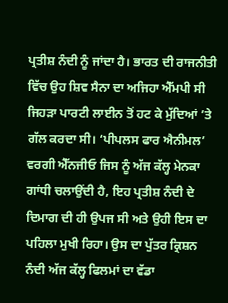ਪ੍ਰਤੀਸ਼ ਨੰਦੀ ਨੂੰ ਜਾਂਦਾ ਹੈ। ਭਾਰਤ ਦੀ ਰਾਜਨੀਤੀ ਵਿੱਚ ਉਹ ਸ਼ਿਵ ਸੈਨਾ ਦਾ ਅਜਿਹਾ ਐੱਮਪੀ ਸੀ ਜਿਹੜਾ ਪਾਰਟੀ ਲਾਈਨ ਤੋਂ ਹਟ ਕੇ ਮੁੱਦਿਆਂ ’ਤੇ ਗੱਲ ਕਰਦਾ ਸੀ। ‘ਪੀਪਲਸ ਫਾਰ ਐਨੀਮਲ’ ਵਰਗੀ ਐੱਨਜੀਓ ਜਿਸ ਨੂੰ ਅੱਜ ਕੱਲ੍ਹ ਮੇਨਕਾ ਗਾਂਧੀ ਚਲਾਉਂਦੀ ਹੈ, ਇਹ ਪ੍ਰਤੀਸ਼ ਨੰਦੀ ਦੇ ਦਿਮਾਗ ਦੀ ਹੀ ਉਪਜ ਸੀ ਅਤੇ ਉਹੀ ਇਸ ਦਾ ਪਹਿਲਾ ਮੁਖੀ ਰਿਹਾ। ਉਸ ਦਾ ਪੁੱਤਰ ਕ੍ਰਿਸ਼ਨ ਨੰਦੀ ਅੱਜ ਕੱਲ੍ਹ ਫਿਲਮਾਂ ਦਾ ਵੱਡਾ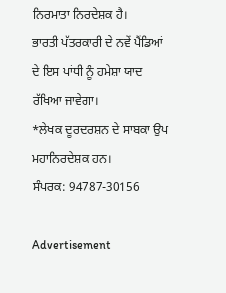ਨਿਰਮਾਤਾ ਨਿਰਦੇਸ਼ਕ ਹੈ।
ਭਾਰਤੀ ਪੱਤਰਕਾਰੀ ਦੇ ਨਵੇਂ ਪੈਂਡਿਆਂ ਦੇ ਇਸ ਪਾਂਧੀ ਨੂੰ ਹਮੇਸ਼ਾ ਯਾਦ ਰੱਖਿਆ ਜਾਵੇਗਾ।
*ਲੇਖਕ ਦੂਰਦਰਸ਼ਨ ਦੇ ਸਾਬਕਾ ਉਪ ਮਹਾਨਿਰਦੇਸ਼ਕ ਹਨ।
ਸੰਪਰਕ: 94787-30156

Advertisement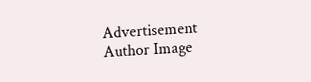Advertisement
Author Image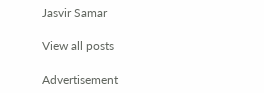Jasvir Samar

View all posts

Advertisement